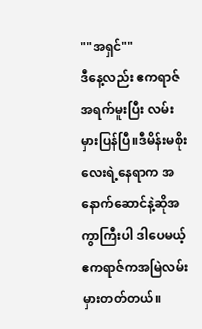""အရှင်""
ဒီနေ့လည်း ဧကရာဇ်အရက်မူးပြီး လမ်းမှားပြန်ပြီ။ဒီမိန်းမစိုးလေးရဲ့နေရာက အနောက်ဆောင်နဲ့ဆိုအကွာကြီးပါ ဒါပေမယ့်ဧကရာဇ်ကအမြဲလမ်းမှားတတ်တယ်။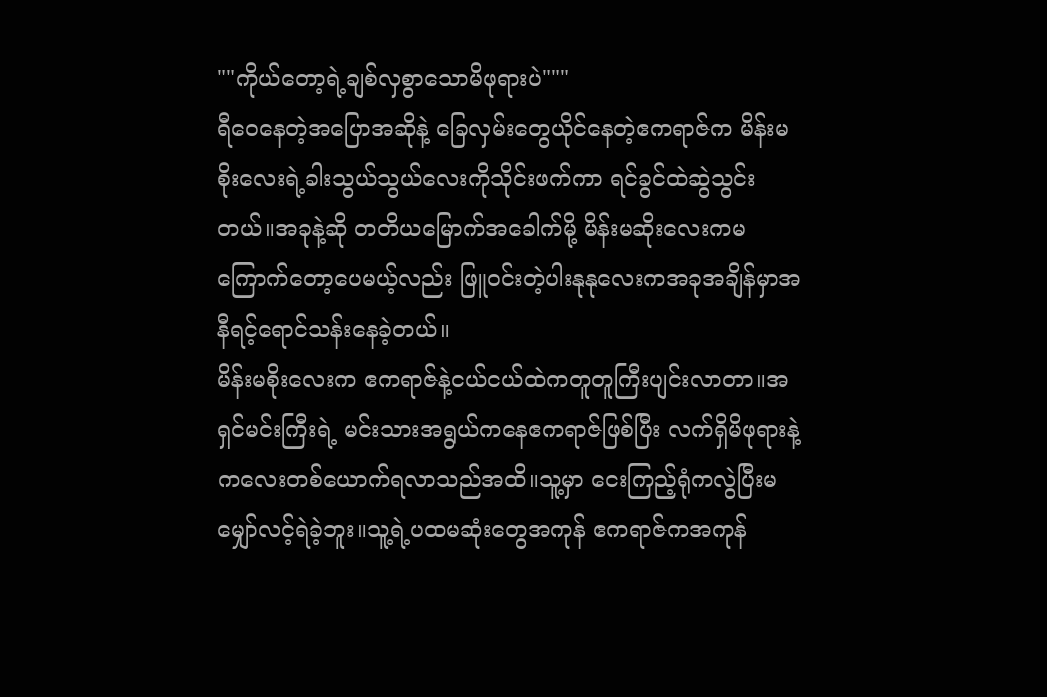""ကိုယ်တော့ရဲ့ချစ်လှစွာသောမိဖုရားပဲ"""
ရီဝေနေတဲ့အပြောအဆိုနဲ့ ခြေလှမ်းတွေယိုင်နေတဲ့ဧကရာဇ်က မိန်းမစိုးလေးရဲ့ခါးသွယ်သွယ်လေးကိုသိုင်းဖက်ကာ ရင်ခွင်ထဲဆွဲသွင်းတယ်။အခုနဲ့ဆို တတိယမြောက်အခေါက်မို့ မိန်းမဆိုးလေးကမကြောက်တော့ပေမယ့်လည်း ဖြူဝင်းတဲ့ပါးနုနုလေးကအခုအချိန်မှာအနီရင့်ရောင်သန်းနေခဲ့တယ်။
မိန်းမစိုးလေးက ဧကရာဇ်နဲ့ငယ်ငယ်ထဲကတူတူကြီးပျင်းလာတာ။အရှင်မင်းကြီးရဲ့ မင်းသားအရွယ်ကနေဧကရာဇ်ဖြစ်ပြီး လက်ရှိမိဖုရားနဲ့ကလေးတစ်ယောက်ရလာသည်အထိ။သူ့မှာ ငေးကြည့်ရုံကလွဲပြီးမမျှော်လင့်ရဲခဲ့ဘူး။သူ့ရဲ့ပထမဆုံးတွေအကုန် ဧကရာဇ်ကအကုန်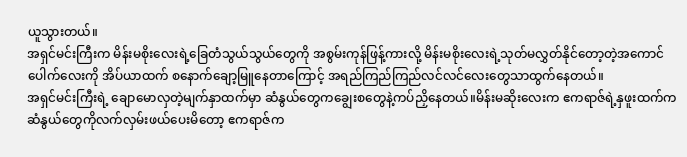ယူသွားတယ်။
အရှင်မင်းကြီးက မိန်းမစိုးလေးရဲ့ခြေတံသွယ်သွယ်တွေကို အစွမ်းကုန်ဖြန့်ကားလို့ မိန်းမစိုးလေးရဲ့သုတ်မလွှတ်နိုင်တော့တဲ့အကောင်ပေါက်လေးကို အိပ်ယာထက် စနောက်ချော့မြူနေတာကြောင့် အရည်ကြည်ကြည်လင်လင်လေးတွေသာထွက်နေတယ်။
အရှင်မင်းကြီးရဲ့ ချောမောလှတဲ့မျက်နှာထက်မှာ ဆံနွယ်တွေကချွေးစတွေနဲ့ကပ်ညှိနေတယ်။မိန်းမဆိုးလေးက ဧကရာဇ်ရဲ့နှဖူးထက်ကဆံနွယ်တွေကိုလက်လှမ်းဖယ်ပေးမိတော့ ဧကရာဇ်က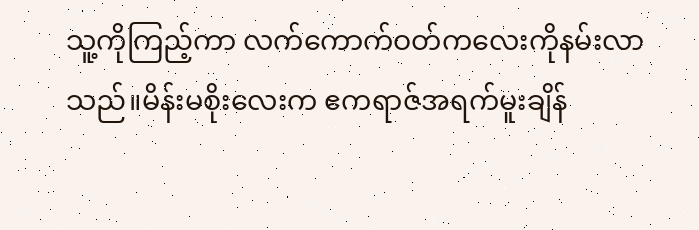သူ့ကိုကြည့်ကာ လက်ကောက်ဝတ်ကလေးကိုနမ်းလာသည်။မိန်းမစိုးလေးက ဧကရာဇ်အရက်မူးချိန်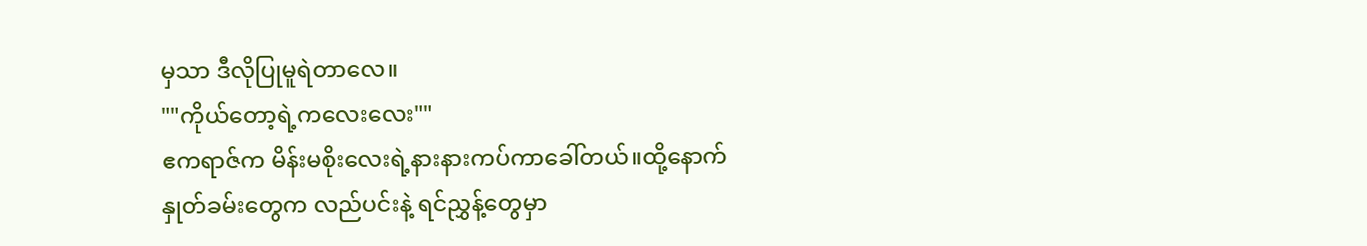မှသာ ဒီလိုပြုမူရဲတာလေ။
""ကိုယ်တော့ရဲ့ကလေးလေး""
ဧကရာဇ်က မိန်းမစိုးလေးရဲ့နားနားကပ်ကာခေါ်တယ်။ထို့နောက် နှုတ်ခမ်းတွေက လည်ပင်းနဲ့ ရင်ညွှန့်တွေမှာ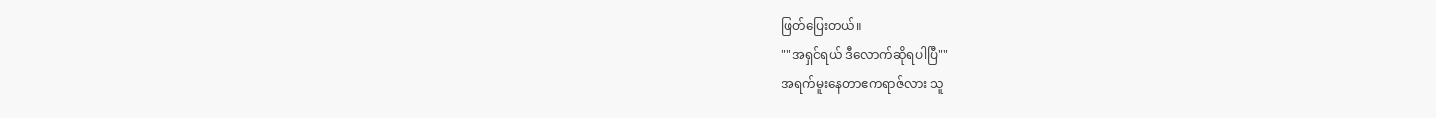ဖြတ်ပြေးတယ်။
""အရှင်ရယ် ဒီလောက်ဆိုရပါပြီ""
အရက်မူးနေတာဧကရာဇ်လား သူ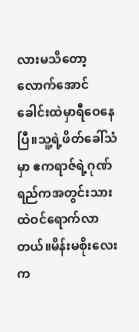လားမသိတော့လောက်အောင် ခေါင်းထဲမှာရီဝေနေပြီ။သူ့ရဲ့ဖိတ်ခေါ်သံမှာ ဧကရာဇ်ရဲ့ဂုဏ်ရည်ကအတွင်းသားထဲဝင်ရောက်လာတယ်။မိန်းမစိုးလေးက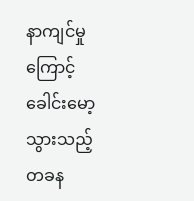နာကျင်မှုကြောင့် ခေါင်းမော့သွားသည့် တခန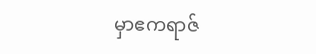မှာဧကရာဇ်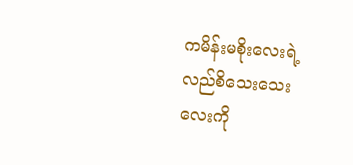ကမိန်းမစိုးလေးရဲ့လည်စိသေးသေးလေးကို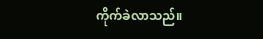ကိုက်ခဲလာသည်။